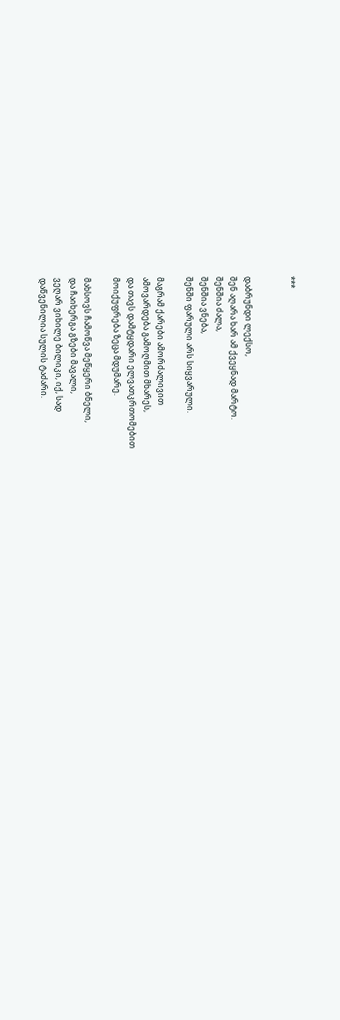***


დაბრუნდი ლექსო,
შენ აღარა ხარ ამ ქვეყნად მარტო.
შენშია ძალა,
შენშია ვნება,
შენში ფარული არს სიყვარული.

მაგრამ ქარები ამორძალივით
ამოვარდება გამოღმით მხარეს,
და თავს დამტყდარი ელვათკრთომებით
მოიქუფრება ზეცა მდუმარე.

მახსოვს ჩამოწვა მეწყერი ბნელი,
და ჩაიხერგა გზები მავალი,
ვეღარ ვიხილე ბილიკი, იქ, სად
დაწვენილია სულის ტაძარი.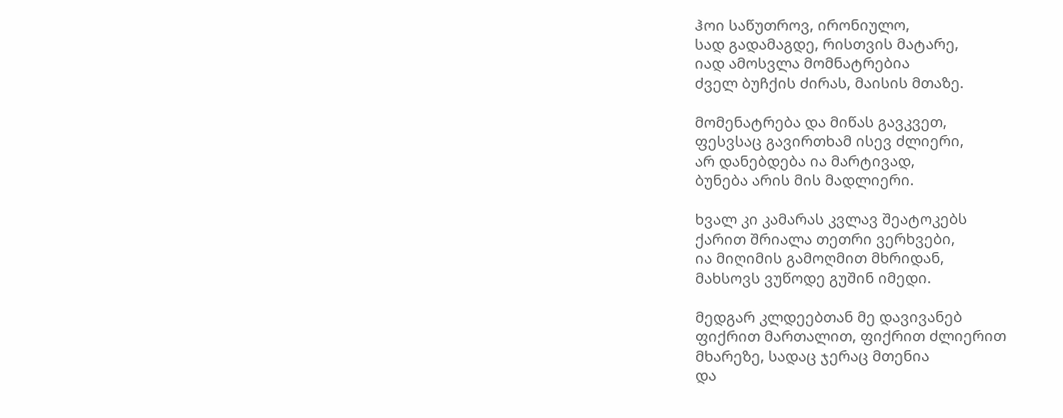ჰოი საწუთროვ, ირონიულო,
სად გადამაგდე, რისთვის მატარე,
იად ამოსვლა მომნატრებია
ძველ ბუჩქის ძირას, მაისის მთაზე.

მომენატრება და მიწას გავკვეთ,
ფესვსაც გავირთხამ ისევ ძლიერი,
არ დანებდება ია მარტივად,
ბუნება არის მის მადლიერი.

ხვალ კი კამარას კვლავ შეატოკებს
ქარით შრიალა თეთრი ვერხვები,
ია მიღიმის გამოღმით მხრიდან,
მახსოვს ვუწოდე გუშინ იმედი.

მედგარ კლდეებთან მე დავივანებ
ფიქრით მართალით, ფიქრით ძლიერით
მხარეზე, სადაც ჯერაც მთენია
და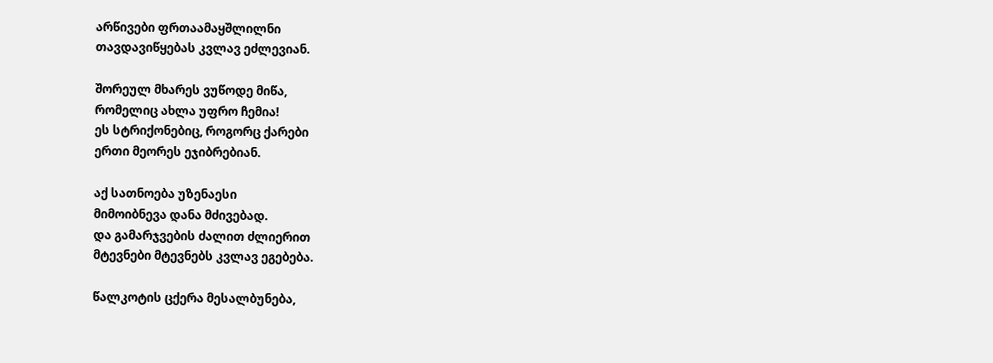არწივები ფრთაამაყშლილნი
თავდავიწყებას კვლავ ეძლევიან.

შორეულ მხარეს ვუწოდე მიწა,
რომელიც ახლა უფრო ჩემია!
ეს სტრიქონებიც, როგორც ქარები
ერთი მეორეს ეჯიბრებიან.

აქ სათნოება უზენაესი
მიმოიბნევა დანა მძივებად.
და გამარჯვების ძალით ძლიერით
მტევნები მტევნებს კვლავ ეგებება.

წალკოტის ცქერა მესალბუნება,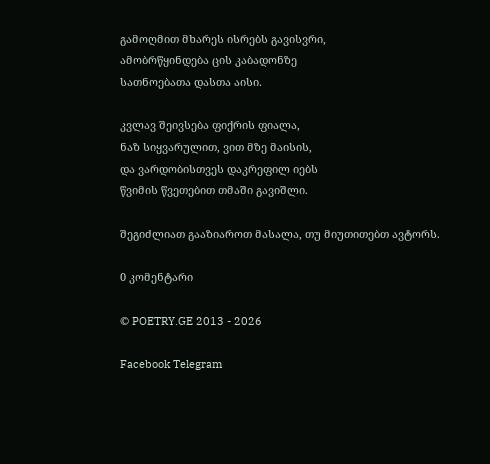გამოღმით მხარეს ისრებს გავისვრი,
ამობრწყინდება ცის კაბადონზე
სათნოებათა დასთა აისი.

კვლავ შეივსება ფიქრის ფიალა,
ნაზ სიყვარულით, ვით მზე მაისის,
და ვარდობისთვეს დაკრეფილ იებს
წვიმის წვეთებით თმაში გავიშლი.

შეგიძლიათ გააზიაროთ მასალა, თუ მიუთითებთ ავტორს.

0 კომენტარი

© POETRY.GE 2013 - 2026

Facebook Telegram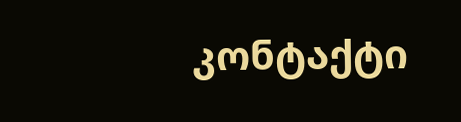კონტაქტი